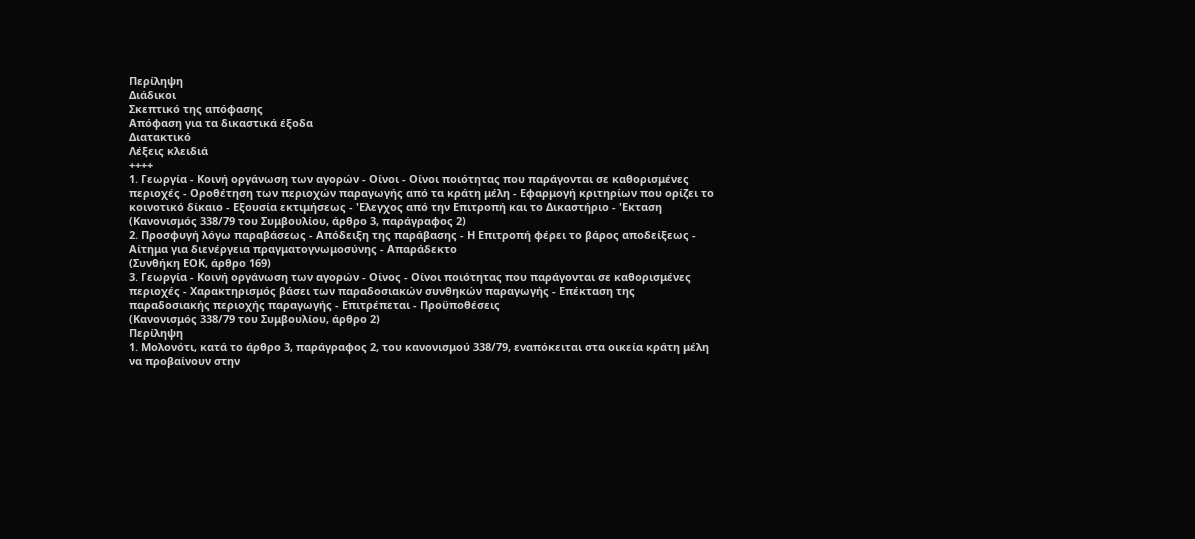Περίληψη
Διάδικοι
Σκεπτικό της απόφασης
Απόφαση για τα δικαστικά έξοδα
Διατακτικό
Λέξεις κλειδιά
++++
1. Γεωργία - Κοινή οργάνωση των αγορών - Οίνοι - Οίνοι ποιότητας που παράγονται σε καθορισμένες περιοχές - Οροθέτηση των περιοχών παραγωγής από τα κράτη μέλη - Εφαρμογή κριτηρίων που ορίζει το κοινοτικό δίκαιο - Εξουσία εκτιμήσεως - 'Ελεγχος από την Επιτροπή και το Δικαστήριο - 'Εκταση
(Κανονισμός 338/79 του Συμβουλίου, άρθρο 3, παράγραφος 2)
2. Προσφυγή λόγω παραβάσεως - Απόδειξη της παράβασης - Η Επιτροπή φέρει το βάρος αποδείξεως - Αίτημα για διενέργεια πραγματογνωμοσύνης - Απαράδεκτο
(Συνθήκη ΕΟΚ, άρθρο 169)
3. Γεωργία - Κοινή οργάνωση των αγορών - Οίνος - Οίνοι ποιότητας που παράγονται σε καθορισμένες περιοχές - Χαρακτηρισμός βάσει των παραδοσιακών συνθηκών παραγωγής - Επέκταση της παραδοσιακής περιοχής παραγωγής - Επιτρέπεται - Προϋποθέσεις
(Κανονισμός 338/79 του Συμβουλίου, άρθρο 2)
Περίληψη
1. Μολονότι, κατά το άρθρο 3, παράγραφος 2, του κανονισμού 338/79, εναπόκειται στα οικεία κράτη μέλη να προβαίνουν στην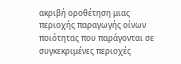ακριβή οροθέτηση μιας περιοχής παραγωγής οίνων ποιότητας που παράγονται σε συγκεκριμένες περιοχές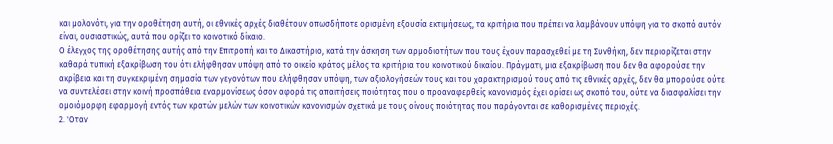και μολονότι, για την οροθέτηση αυτή, οι εθνικές αρχές διαθέτουν οπωσδήποτε ορισμένη εξουσία εκτιμήσεως, τα κριτήρια που πρέπει να λαμβάνουν υπόψη για το σκοπό αυτόν είναι, ουσιαστικώς, αυτά που ορίζει το κοινοτικό δίκαιο.
Ο έλεγχος της οροθέτησης αυτής από την Επιτροπή και το Δικαστήριο, κατά την άσκηση των αρμοδιοτήτων που τους έχουν παρασχεθεί με τη Συνθήκη, δεν περιορίζεται στην καθαρά τυπική εξακρίβωση του ότι ελήφθησαν υπόψη από το οικείο κράτος μέλος τα κριτήρια του κοινοτικού δικαίου. Πράγματι, μια εξακρίβωση που δεν θα αφορούσε την ακρίβεια και τη συγκεκριμένη σημασία των γεγονότων που ελήφθησαν υπόψη, των αξιολογήσεών τους και του χαρακτηρισμού τους από τις εθνικές αρχές, δεν θα μπορούσε ούτε να συντελέσει στην κοινή προσπάθεια εναρμονίσεως όσον αφορά τις απαιτήσεις ποιότητας που ο προαναφερθείς κανονισμός έχει ορίσει ως σκοπό του, ούτε να διασφαλίσει την ομοιόμορφη εφαρμογή εντός των κρατών μελών των κοινοτικών κανονισμών σχετικά με τους οίνους ποιότητας που παράγονται σε καθορισμένες περιοχές.
2. 'Οταν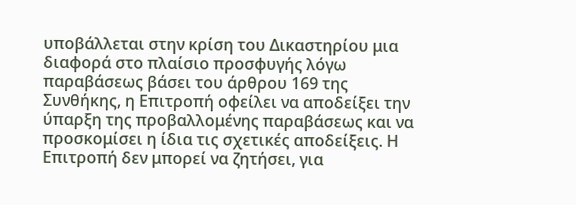υποβάλλεται στην κρίση του Δικαστηρίου μια διαφορά στο πλαίσιο προσφυγής λόγω παραβάσεως βάσει του άρθρου 169 της Συνθήκης, η Επιτροπή οφείλει να αποδείξει την ύπαρξη της προβαλλομένης παραβάσεως και να προσκομίσει η ίδια τις σχετικές αποδείξεις. Η Επιτροπή δεν μπορεί να ζητήσει, για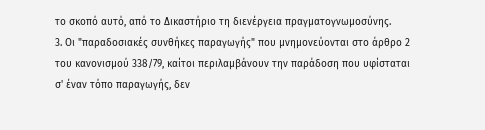το σκοπό αυτό, από το Δικαστήριο τη διενέργεια πραγματογνωμοσύνης.
3. Οι "παραδοσιακές συνθήκες παραγωγής" που μνημονεύονται στο άρθρο 2 του κανονισμού 338/79, καίτοι περιλαμβάνουν την παράδοση που υφίσταται σ' έναν τόπο παραγωγής, δεν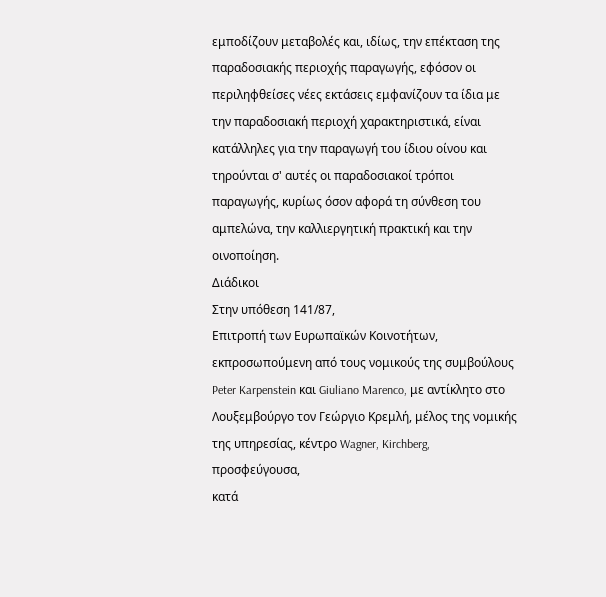εμποδίζουν μεταβολές και, ιδίως, την επέκταση της παραδοσιακής περιοχής παραγωγής, εφόσον οι περιληφθείσες νέες εκτάσεις εμφανίζουν τα ίδια με την παραδοσιακή περιοχή χαρακτηριστικά, είναι κατάλληλες για την παραγωγή του ίδιου οίνου και τηρούνται σ' αυτές οι παραδοσιακοί τρόποι παραγωγής, κυρίως όσον αφορά τη σύνθεση του αμπελώνα, την καλλιεργητική πρακτική και την οινοποίηση.
Διάδικοι
Στην υπόθεση 141/87,
Επιτροπή των Ευρωπαϊκών Κοινοτήτων, εκπροσωπούμενη από τους νομικούς της συμβούλους Peter Karpenstein και Giuliano Marenco, με αντίκλητο στο Λουξεμβούργο τον Γεώργιο Κρεμλή, μέλος της νομικής της υπηρεσίας, κέντρο Wagner, Kirchberg,
προσφεύγουσα,
κατά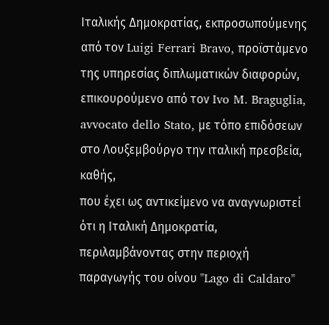Ιταλικής Δημοκρατίας, εκπροσωπούμενης από τον Luigi Ferrari Bravo, προϊστάμενο της υπηρεσίας διπλωματικών διαφορών, επικουρούμενο από τον Ivo M. Braguglia, avvocato dello Stato, με τόπο επιδόσεων στο Λουξεμβούργο την ιταλική πρεσβεία,
καθής,
που έχει ως αντικείμενο να αναγνωριστεί ότι η Ιταλική Δημοκρατία, περιλαμβάνοντας στην περιοχή παραγωγής του οίνου "Lago di Caldaro"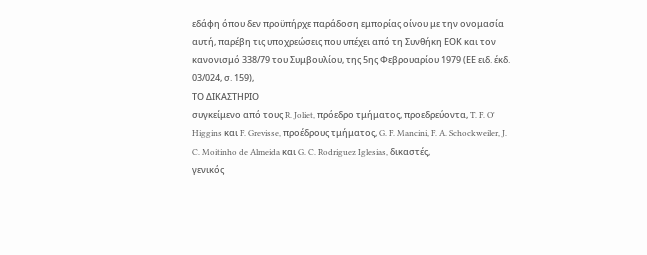εδάφη όπου δεν προϋπήρχε παράδοση εμπορίας οίνου με την ονομασία αυτή, παρέβη τις υποχρεώσεις που υπέχει από τη Συνθήκη ΕΟΚ και τον κανονισμό 338/79 του Συμβουλίου, της 5ης Φεβρουαρίου 1979 (ΕΕ ειδ. έκδ. 03/024, σ. 159),
ΤΟ ΔΙΚΑΣΤΗΡΙΟ
συγκείμενο από τους R. Joliet, πρόεδρο τμήματος, προεδρεύοντα, T. F. O' Higgins και F. Grevisse, προέδρους τμήματος, G. F. Mancini, F. A. Schockweiler, J. C. Moitinho de Almeida και G. C. Rodriguez Iglesias, δικαστές,
γενικός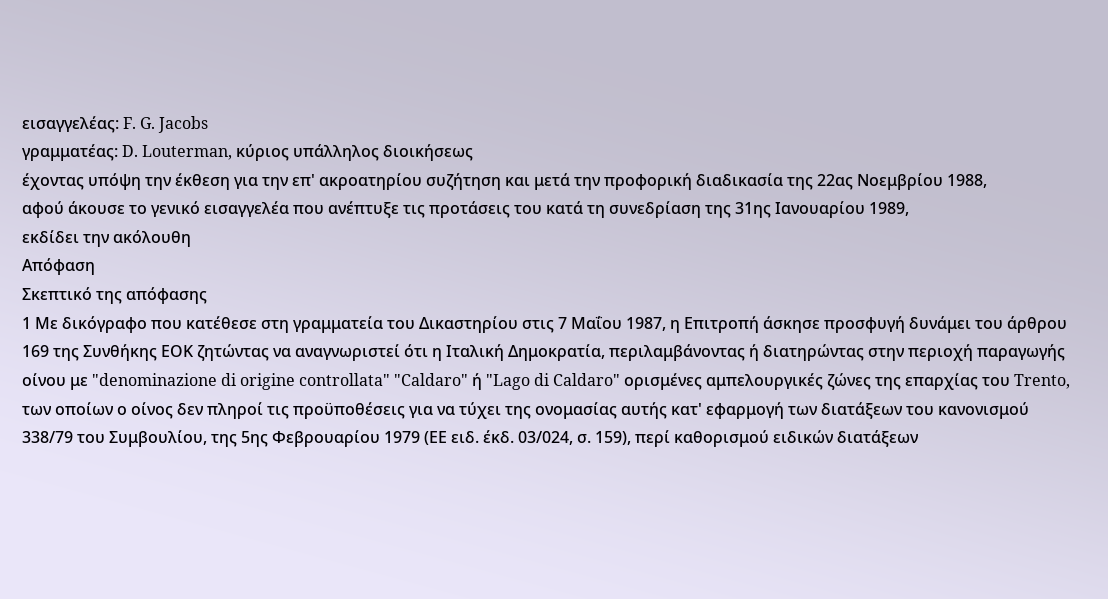εισαγγελέας: F. G. Jacobs
γραμματέας: D. Louterman, κύριος υπάλληλος διοικήσεως
έχοντας υπόψη την έκθεση για την επ' ακροατηρίου συζήτηση και μετά την προφορική διαδικασία της 22ας Νοεμβρίου 1988,
αφού άκουσε το γενικό εισαγγελέα που ανέπτυξε τις προτάσεις του κατά τη συνεδρίαση της 31ης Ιανουαρίου 1989,
εκδίδει την ακόλουθη
Απόφαση
Σκεπτικό της απόφασης
1 Με δικόγραφο που κατέθεσε στη γραμματεία του Δικαστηρίου στις 7 Μαΐου 1987, η Επιτροπή άσκησε προσφυγή δυνάμει του άρθρου 169 της Συνθήκης ΕΟΚ ζητώντας να αναγνωριστεί ότι η Ιταλική Δημοκρατία, περιλαμβάνοντας ή διατηρώντας στην περιοχή παραγωγής οίνου με "denominazione di origine controllata" "Caldaro" ή "Lago di Caldaro" ορισμένες αμπελουργικές ζώνες της επαρχίας του Trento, των οποίων ο οίνος δεν πληροί τις προϋποθέσεις για να τύχει της ονομασίας αυτής κατ' εφαρμογή των διατάξεων του κανονισμού 338/79 του Συμβουλίου, της 5ης Φεβρουαρίου 1979 (ΕΕ ειδ. έκδ. 03/024, σ. 159), περί καθορισμού ειδικών διατάξεων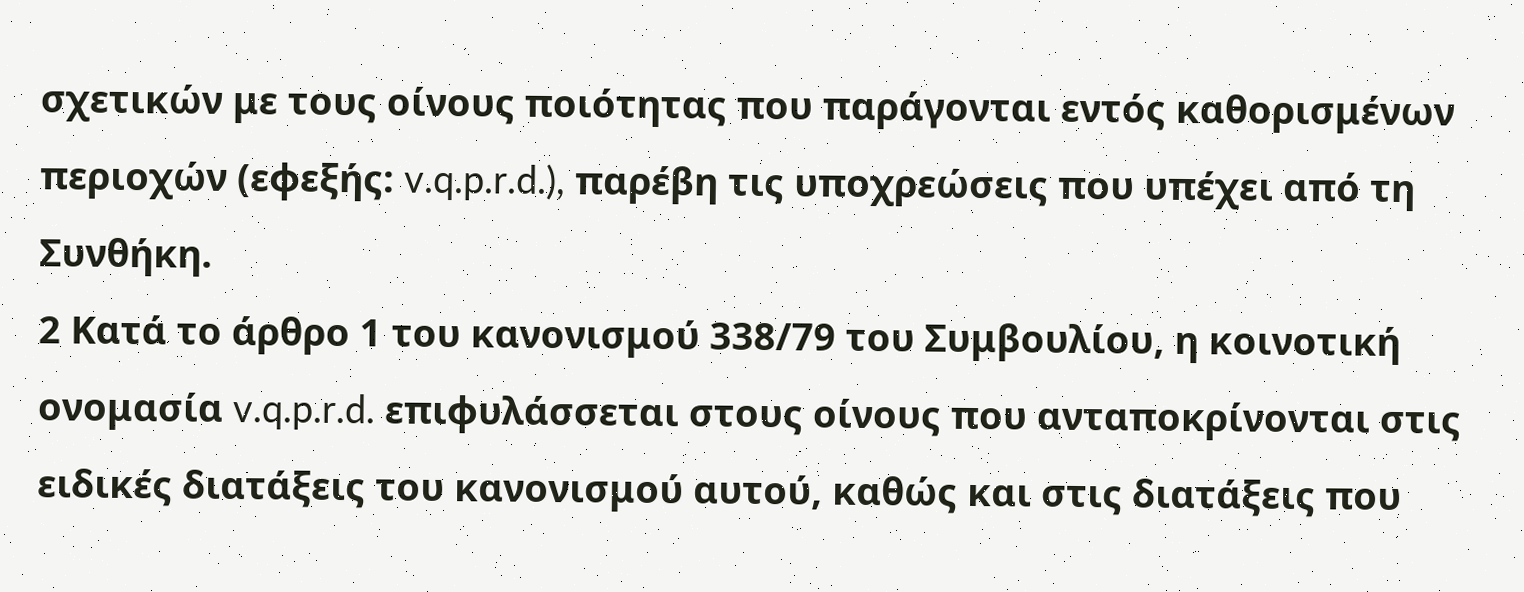σχετικών με τους οίνους ποιότητας που παράγονται εντός καθορισμένων περιοχών (εφεξής: v.q.p.r.d.), παρέβη τις υποχρεώσεις που υπέχει από τη Συνθήκη.
2 Κατά το άρθρο 1 του κανονισμού 338/79 του Συμβουλίου, η κοινοτική ονομασία v.q.p.r.d. επιφυλάσσεται στους οίνους που ανταποκρίνονται στις ειδικές διατάξεις του κανονισμού αυτού, καθώς και στις διατάξεις που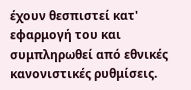έχουν θεσπιστεί κατ' εφαρμογή του και συμπληρωθεί από εθνικές κανονιστικές ρυθμίσεις.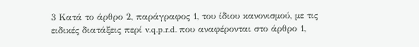3 Κατά το άρθρο 2, παράγραφος 1, του ίδιου κανονισμού, με τις ειδικές διατάξεις περί v.q.p.r.d. που αναφέρονται στο άρθρο 1,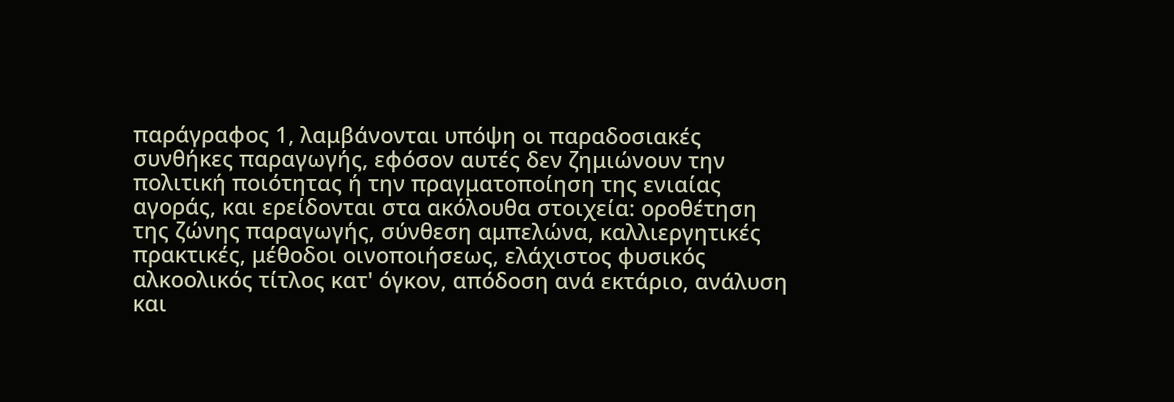παράγραφος 1, λαμβάνονται υπόψη οι παραδοσιακές συνθήκες παραγωγής, εφόσον αυτές δεν ζημιώνουν την πολιτική ποιότητας ή την πραγματοποίηση της ενιαίας αγοράς, και ερείδονται στα ακόλουθα στοιχεία: οροθέτηση της ζώνης παραγωγής, σύνθεση αμπελώνα, καλλιεργητικές πρακτικές, μέθοδοι οινοποιήσεως, ελάχιστος φυσικός αλκοολικός τίτλος κατ' όγκον, απόδοση ανά εκτάριο, ανάλυση και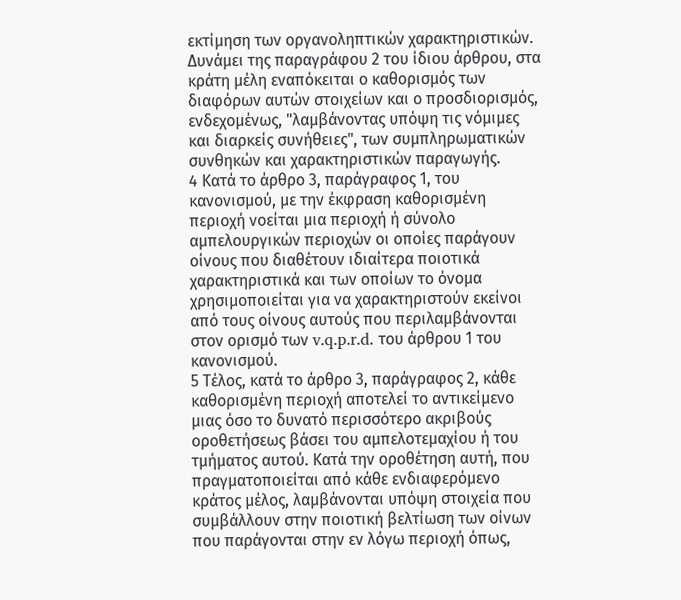εκτίμηση των οργανοληπτικών χαρακτηριστικών. Δυνάμει της παραγράφου 2 του ίδιου άρθρου, στα κράτη μέλη εναπόκειται ο καθορισμός των διαφόρων αυτών στοιχείων και ο προσδιορισμός, ενδεχομένως, "λαμβάνοντας υπόψη τις νόμιμες και διαρκείς συνήθειες", των συμπληρωματικών συνθηκών και χαρακτηριστικών παραγωγής.
4 Κατά το άρθρο 3, παράγραφος 1, του κανονισμού, με την έκφραση καθορισμένη περιοχή νοείται μια περιοχή ή σύνολο αμπελουργικών περιοχών οι οποίες παράγουν οίνους που διαθέτουν ιδιαίτερα ποιοτικά χαρακτηριστικά και των οποίων το όνομα χρησιμοποιείται για να χαρακτηριστούν εκείνοι από τους οίνους αυτούς που περιλαμβάνονται στον ορισμό των v.q.p.r.d. του άρθρου 1 του κανονισμού.
5 Τέλος, κατά το άρθρο 3, παράγραφος 2, κάθε καθορισμένη περιοχή αποτελεί το αντικείμενο μιας όσο το δυνατό περισσότερο ακριβούς οροθετήσεως βάσει του αμπελοτεμαχίου ή του τμήματος αυτού. Κατά την οροθέτηση αυτή, που πραγματοποιείται από κάθε ενδιαφερόμενο κράτος μέλος, λαμβάνονται υπόψη στοιχεία που συμβάλλουν στην ποιοτική βελτίωση των οίνων που παράγονται στην εν λόγω περιοχή όπως,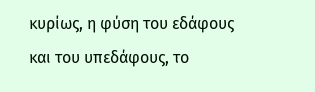κυρίως, η φύση του εδάφους και του υπεδάφους, το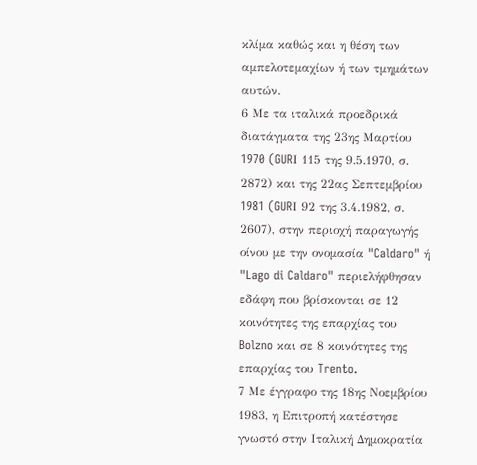κλίμα καθώς και η θέση των αμπελοτεμαχίων ή των τμημάτων αυτών.
6 Με τα ιταλικά προεδρικά διατάγματα της 23ης Μαρτίου 1970 (GURΙ 115 της 9.5.1970, σ. 2872) και της 22ας Σεπτεμβρίου 1981 (GURΙ 92 της 3.4.1982, σ. 2607), στην περιοχή παραγωγής οίνου με την ονομασία "Caldaro" ή "Lago di Caldaro" περιελήφθησαν εδάφη που βρίσκονται σε 12 κοινότητες της επαρχίας του Bolzno και σε 8 κοινότητες της επαρχίας του Trento.
7 Με έγγραφο της 18ης Νοεμβρίου 1983, η Επιτροπή κατέστησε γνωστό στην Ιταλική Δημοκρατία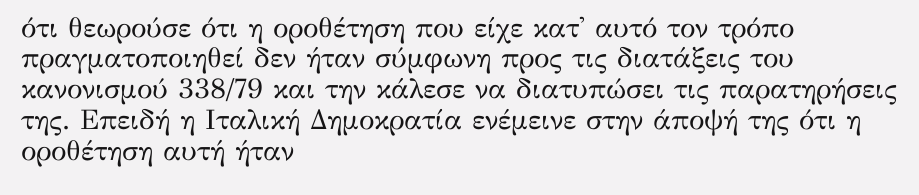ότι θεωρούσε ότι η οροθέτηση που είχε κατ' αυτό τον τρόπο πραγματοποιηθεί δεν ήταν σύμφωνη προς τις διατάξεις του κανονισμού 338/79 και την κάλεσε να διατυπώσει τις παρατηρήσεις της. Επειδή η Ιταλική Δημοκρατία ενέμεινε στην άποψή της ότι η οροθέτηση αυτή ήταν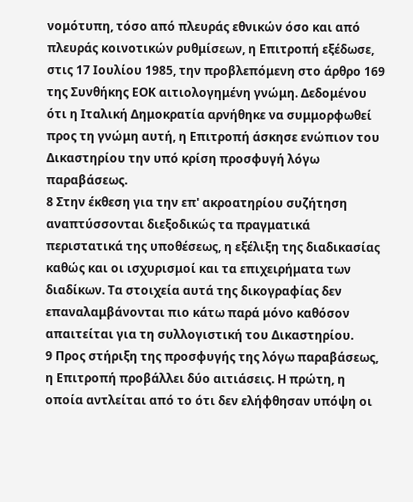νομότυπη, τόσο από πλευράς εθνικών όσο και από πλευράς κοινοτικών ρυθμίσεων, η Επιτροπή εξέδωσε, στις 17 Ιουλίου 1985, την προβλεπόμενη στο άρθρο 169 της Συνθήκης ΕΟΚ αιτιολογημένη γνώμη. Δεδομένου ότι η Ιταλική Δημοκρατία αρνήθηκε να συμμορφωθεί προς τη γνώμη αυτή, η Επιτροπή άσκησε ενώπιον του Δικαστηρίου την υπό κρίση προσφυγή λόγω παραβάσεως.
8 Στην έκθεση για την επ' ακροατηρίου συζήτηση αναπτύσσονται διεξοδικώς τα πραγματικά περιστατικά της υποθέσεως, η εξέλιξη της διαδικασίας καθώς και οι ισχυρισμοί και τα επιχειρήματα των διαδίκων. Τα στοιχεία αυτά της δικογραφίας δεν επαναλαμβάνονται πιο κάτω παρά μόνο καθόσον απαιτείται για τη συλλογιστική του Δικαστηρίου.
9 Προς στήριξη της προσφυγής της λόγω παραβάσεως, η Επιτροπή προβάλλει δύο αιτιάσεις. Η πρώτη, η οποία αντλείται από το ότι δεν ελήφθησαν υπόψη οι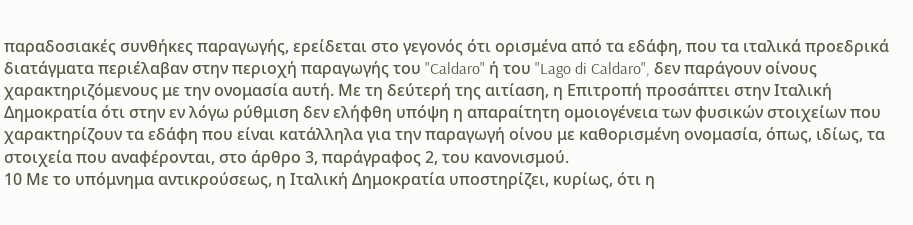παραδοσιακές συνθήκες παραγωγής, ερείδεται στο γεγονός ότι ορισμένα από τα εδάφη, που τα ιταλικά προεδρικά διατάγματα περιέλαβαν στην περιοχή παραγωγής του "Caldaro" ή του "Lago di Caldaro", δεν παράγουν οίνους χαρακτηριζόμενους με την ονομασία αυτή. Με τη δεύτερή της αιτίαση, η Επιτροπή προσάπτει στην Ιταλική Δημοκρατία ότι στην εν λόγω ρύθμιση δεν ελήφθη υπόψη η απαραίτητη ομοιογένεια των φυσικών στοιχείων που χαρακτηρίζουν τα εδάφη που είναι κατάλληλα για την παραγωγή οίνου με καθορισμένη ονομασία, όπως, ιδίως, τα στοιχεία που αναφέρονται, στο άρθρο 3, παράγραφος 2, του κανονισμού.
10 Με το υπόμνημα αντικρούσεως, η Ιταλική Δημοκρατία υποστηρίζει, κυρίως, ότι η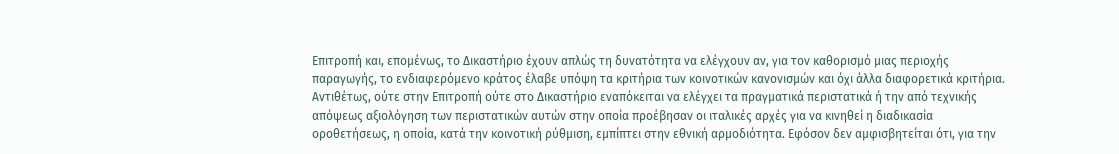Επιτροπή και, επομένως, το Δικαστήριο έχουν απλώς τη δυνατότητα να ελέγχουν αν, για τον καθορισμό μιας περιοχής παραγωγής, το ενδιαφερόμενο κράτος έλαβε υπόψη τα κριτήρια των κοινοτικών κανονισμών και όχι άλλα διαφορετικά κριτήρια. Αντιθέτως, ούτε στην Επιτροπή ούτε στο Δικαστήριο εναπόκειται να ελέγχει τα πραγματικά περιστατικά ή την από τεχνικής απόψεως αξιολόγηση των περιστατικών αυτών στην οποία προέβησαν οι ιταλικές αρχές για να κινηθεί η διαδικασία οροθετήσεως, η οποία, κατά την κοινοτική ρύθμιση, εμπίπτει στην εθνική αρμοδιότητα. Εφόσον δεν αμφισβητείται ότι, για την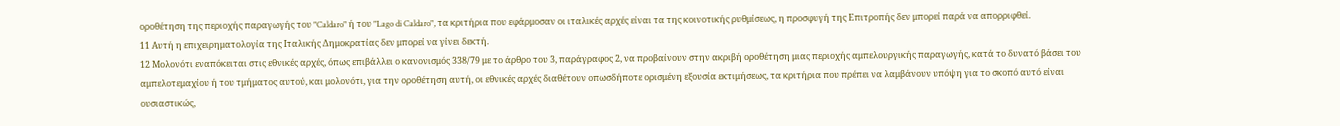οροθέτηση της περιοχής παραγωγής του "Caldaro" ή του "Lago di Caldaro", τα κριτήρια που εφάρμοσαν οι ιταλικές αρχές είναι τα της κοινοτικής ρυθμίσεως, η προσφυγή της Επιτροπής δεν μπορεί παρά να απορριφθεί.
11 Αυτή η επιχειρηματολογία της Ιταλικής Δημοκρατίας δεν μπορεί να γίνει δεκτή.
12 Μολονότι εναπόκειται στις εθνικές αρχές, όπως επιβάλλει ο κανονισμός 338/79 με το άρθρο του 3, παράγραφος 2, να προβαίνουν στην ακριβή οροθέτηση μιας περιοχής αμπελουργικής παραγωγής, κατά το δυνατό βάσει του αμπελοτεμαχίου ή του τμήματος αυτού, και μολονότι, για την οροθέτηση αυτή, οι εθνικές αρχές διαθέτουν οπωσδήποτε ορισμένη εξουσία εκτιμήσεως, τα κριτήρια που πρέπει να λαμβάνουν υπόψη για το σκοπό αυτό είναι ουσιαστικώς,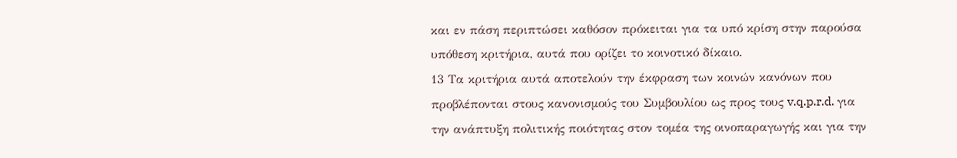και εν πάση περιπτώσει καθόσον πρόκειται για τα υπό κρίση στην παρούσα υπόθεση κριτήρια, αυτά που ορίζει το κοινοτικό δίκαιο.
13 Τα κριτήρια αυτά αποτελούν την έκφραση των κοινών κανόνων που προβλέπονται στους κανονισμούς του Συμβουλίου ως προς τους v.q.p.r.d. για την ανάπτυξη πολιτικής ποιότητας στον τομέα της οινοπαραγωγής και για την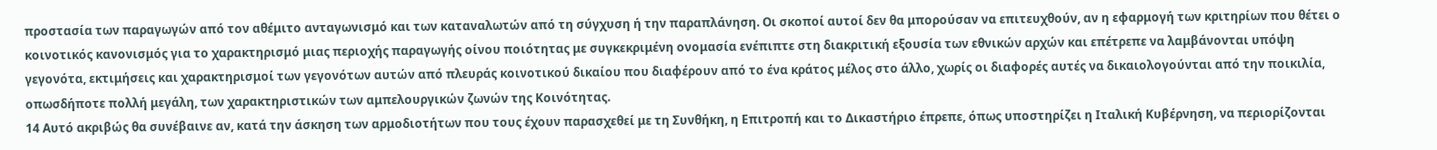προστασία των παραγωγών από τον αθέμιτο ανταγωνισμό και των καταναλωτών από τη σύγχυση ή την παραπλάνηση. Οι σκοποί αυτοί δεν θα μπορούσαν να επιτευχθούν, αν η εφαρμογή των κριτηρίων που θέτει ο κοινοτικός κανονισμός για το χαρακτηρισμό μιας περιοχής παραγωγής οίνου ποιότητας με συγκεκριμένη ονομασία ενέπιπτε στη διακριτική εξουσία των εθνικών αρχών και επέτρεπε να λαμβάνονται υπόψη γεγονότα, εκτιμήσεις και χαρακτηρισμοί των γεγονότων αυτών από πλευράς κοινοτικού δικαίου που διαφέρουν από το ένα κράτος μέλος στο άλλο, χωρίς οι διαφορές αυτές να δικαιολογούνται από την ποικιλία, οπωσδήποτε πολλή μεγάλη, των χαρακτηριστικών των αμπελουργικών ζωνών της Κοινότητας.
14 Αυτό ακριβώς θα συνέβαινε αν, κατά την άσκηση των αρμοδιοτήτων που τους έχουν παρασχεθεί με τη Συνθήκη, η Επιτροπή και το Δικαστήριο έπρεπε, όπως υποστηρίζει η Ιταλική Κυβέρνηση, να περιορίζονται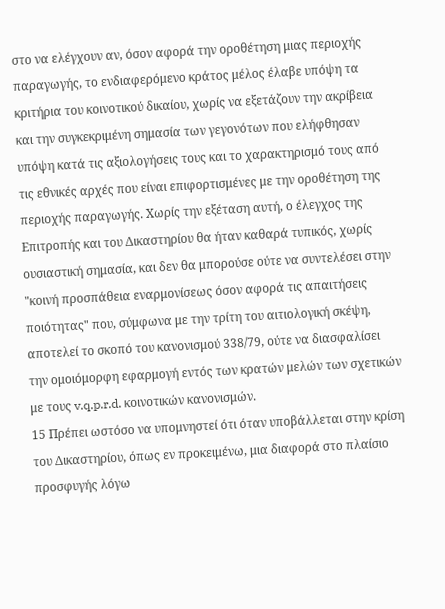στο να ελέγχουν αν, όσον αφορά την οροθέτηση μιας περιοχής παραγωγής, το ενδιαφερόμενο κράτος μέλος έλαβε υπόψη τα κριτήρια του κοινοτικού δικαίου, χωρίς να εξετάζουν την ακρίβεια και την συγκεκριμένη σημασία των γεγονότων που ελήφθησαν υπόψη κατά τις αξιολογήσεις τους και το χαρακτηρισμό τους από τις εθνικές αρχές που είναι επιφορτισμένες με την οροθέτηση της περιοχής παραγωγής. Χωρίς την εξέταση αυτή, ο έλεγχος της Επιτροπής και του Δικαστηρίου θα ήταν καθαρά τυπικός, χωρίς ουσιαστική σημασία, και δεν θα μπορούσε ούτε να συντελέσει στην "κοινή προσπάθεια εναρμονίσεως όσον αφορά τις απαιτήσεις ποιότητας" που, σύμφωνα με την τρίτη του αιτιολογική σκέψη, αποτελεί το σκοπό του κανονισμού 338/79, ούτε να διασφαλίσει την ομοιόμορφη εφαρμογή εντός των κρατών μελών των σχετικών με τους v.q.p.r.d. κοινοτικών κανονισμών.
15 Πρέπει ωστόσο να υπομνηστεί ότι όταν υποβάλλεται στην κρίση του Δικαστηρίου, όπως εν προκειμένω, μια διαφορά στο πλαίσιο προσφυγής λόγω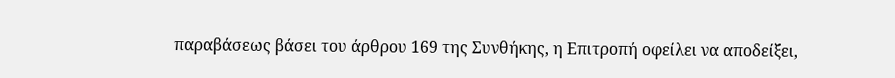παραβάσεως βάσει του άρθρου 169 της Συνθήκης, η Επιτροπή οφείλει να αποδείξει,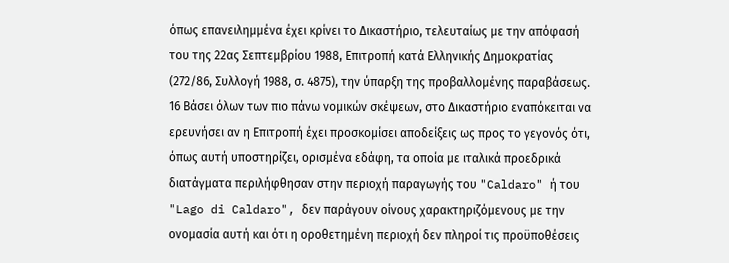όπως επανειλημμένα έχει κρίνει το Δικαστήριο, τελευταίως με την απόφασή του της 22ας Σεπτεμβρίου 1988, Επιτροπή κατά Ελληνικής Δημοκρατίας (272/86, Συλλογή 1988, σ. 4875), την ύπαρξη της προβαλλομένης παραβάσεως.
16 Βάσει όλων των πιο πάνω νομικών σκέψεων, στο Δικαστήριο εναπόκειται να ερευνήσει αν η Επιτροπή έχει προσκομίσει αποδείξεις ως προς το γεγονός ότι, όπως αυτή υποστηρίζει, ορισμένα εδάφη, τα οποία με ιταλικά προεδρικά διατάγματα περιλήφθησαν στην περιοχή παραγωγής του "Caldaro" ή του "Lago di Caldaro", δεν παράγουν οίνους χαρακτηριζόμενους με την ονομασία αυτή και ότι η οροθετημένη περιοχή δεν πληροί τις προϋποθέσεις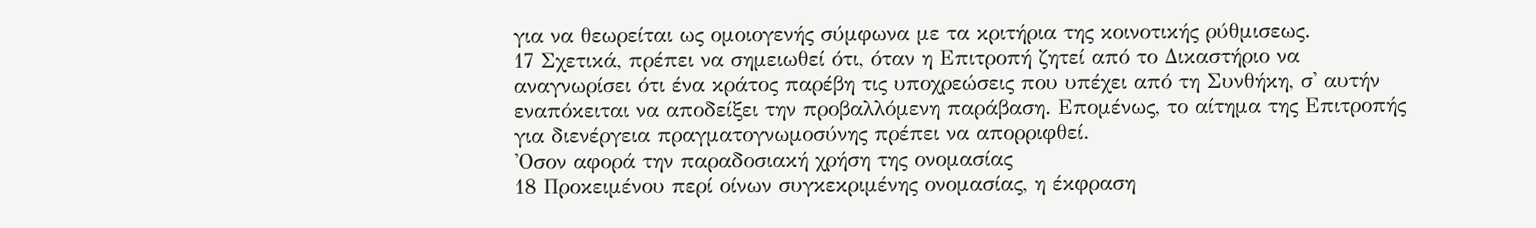για να θεωρείται ως ομοιογενής σύμφωνα με τα κριτήρια της κοινοτικής ρύθμισεως.
17 Σχετικά, πρέπει να σημειωθεί ότι, όταν η Επιτροπή ζητεί από το Δικαστήριο να αναγνωρίσει ότι ένα κράτος παρέβη τις υποχρεώσεις που υπέχει από τη Συνθήκη, σ' αυτήν εναπόκειται να αποδείξει την προβαλλόμενη παράβαση. Επομένως, το αίτημα της Επιτροπής για διενέργεια πραγματογνωμοσύνης πρέπει να απορριφθεί.
'Οσον αφορά την παραδοσιακή χρήση της ονομασίας
18 Προκειμένου περί οίνων συγκεκριμένης ονομασίας, η έκφραση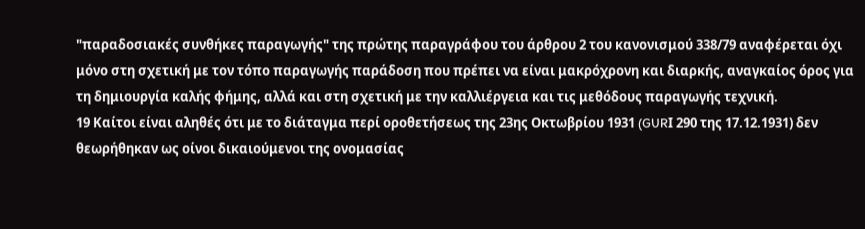"παραδοσιακές συνθήκες παραγωγής" της πρώτης παραγράφου του άρθρου 2 του κανονισμού 338/79 αναφέρεται όχι μόνο στη σχετική με τον τόπο παραγωγής παράδοση που πρέπει να είναι μακρόχρονη και διαρκής, αναγκαίος όρος για τη δημιουργία καλής φήμης, αλλά και στη σχετική με την καλλιέργεια και τις μεθόδους παραγωγής τεχνική.
19 Καίτοι είναι αληθές ότι με το διάταγμα περί οροθετήσεως της 23ης Οκτωβρίου 1931 (GURΙ 290 της 17.12.1931) δεν θεωρήθηκαν ως οίνοι δικαιούμενοι της ονομασίας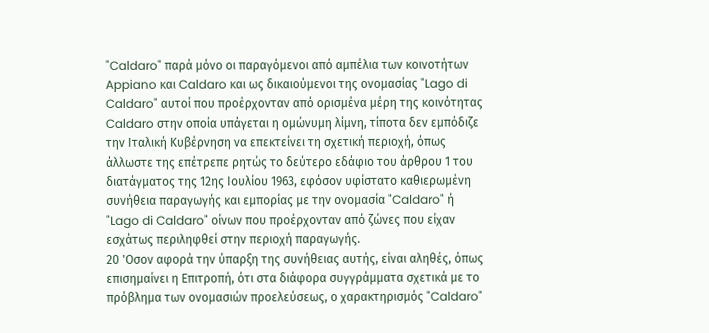"Caldaro" παρά μόνο οι παραγόμενοι από αμπέλια των κοινοτήτων Appiano και Caldaro και ως δικαιούμενοι της ονομασίας "Lago di Caldaro" αυτοί που προέρχονταν από ορισμένα μέρη της κοινότητας Caldaro στην οποία υπάγεται η ομώνυμη λίμνη, τίποτα δεν εμπόδιζε την Ιταλική Κυβέρνηση να επεκτείνει τη σχετική περιοχή, όπως άλλωστε της επέτρεπε ρητώς το δεύτερο εδάφιο του άρθρου 1 του διατάγματος της 12ης Ιουλίου 1963, εφόσον υφίστατο καθιερωμένη συνήθεια παραγωγής και εμπορίας με την ονομασία "Caldaro" ή "Lago di Caldaro" οίνων που προέρχονταν από ζώνες που είχαν εσχάτως περιληφθεί στην περιοχή παραγωγής.
20 'Οσον αφορά την ύπαρξη της συνήθειας αυτής, είναι αληθές, όπως επισημαίνει η Επιτροπή, ότι στα διάφορα συγγράμματα σχετικά με το πρόβλημα των ονομασιών προελεύσεως, ο χαρακτηρισμός "Caldaro"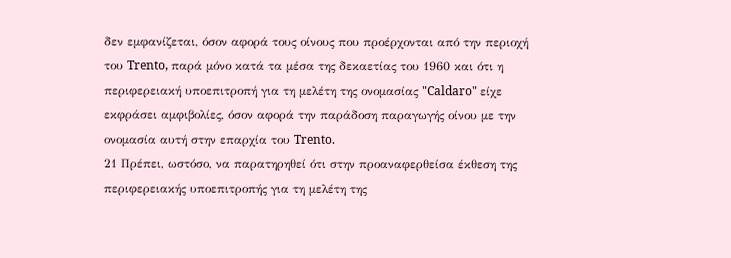δεν εμφανίζεται, όσον αφορά τους οίνους που προέρχονται από την περιοχή του Trento, παρά μόνο κατά τα μέσα της δεκαετίας του 1960 και ότι η περιφερειακή υποεπιτροπή για τη μελέτη της ονομασίας "Caldaro" είχε εκφράσει αμφιβολίες, όσον αφορά την παράδοση παραγωγής οίνου με την ονομασία αυτή στην επαρχία του Trento.
21 Πρέπει, ωστόσο, να παρατηρηθεί ότι στην προαναφερθείσα έκθεση της περιφερειακής υποεπιτροπής για τη μελέτη της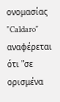ονομασίας "Caldaro" αναφέρεται ότι "σε ορισμένα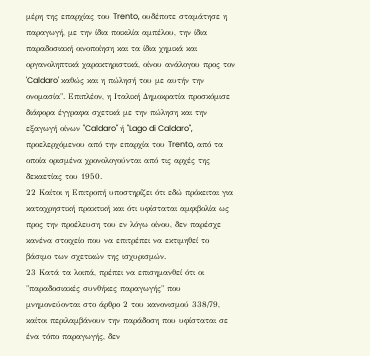μέρη της επαρχίας του Trento, ουδέποτε σταμάτησε η παραγωγή, με την ίδια ποικιλία αμπέλου, την ίδια παραδοσιακή οινοποίηση και τα ίδια χημικά και οργανοληπτικά χαρακτηριστικά, οίνου ανάλογου προς τον 'Caldaro' καθώς και η πώλησή του με αυτήν την ονομασία". Επιπλέον, η Ιταλική Δημοκρατία προσκόμισε διάφορα έγγραφα σχετικά με την πώληση και την εξαγωγή οίνων "Caldaro" ή "Lago di Caldaro", προελερχόμενου από την επαρχία του Trento, από τα οποία ορισμένα χρονολογούνται από τις αρχές της δεκαετίας του 1950.
22 Καίτοι η Επιτροπή υποστηρίζει ότι εδώ πρόκειται για καταχρηστική πρακτική και ότι υφίσταται αμφιβολία ως προς την προέλευση του εν λόγω οίνου, δεν παρέσχε κανένα στοιχείο που να επιτρέπει να εκτιμηθεί το βάσιμο των σχετικών της ισχυρισμών.
23 Κατά τα λοιπά, πρέπει να επισημανθεί ότι οι "παραδοσιακές συνθήκες παραγωγής" που μνημονεύονται στο άρθρο 2 του κανονισμού 338/79, καίτοι περιλαμβάνουν την παράδοση που υφίσταται σε ένα τόπο παραγωγής, δεν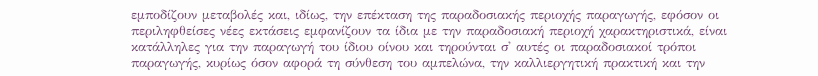εμποδίζουν μεταβολές και, ιδίως, την επέκταση της παραδοσιακής περιοχής παραγωγής, εφόσον οι περιληφθείσες νέες εκτάσεις εμφανίζουν τα ίδια με την παραδοσιακή περιοχή χαρακτηριστικά, είναι κατάλληλες για την παραγωγή του ίδιου οίνου και τηρούνται σ' αυτές οι παραδοσιακοί τρόποι παραγωγής, κυρίως όσον αφορά τη σύνθεση του αμπελώνα, την καλλιεργητική πρακτική και την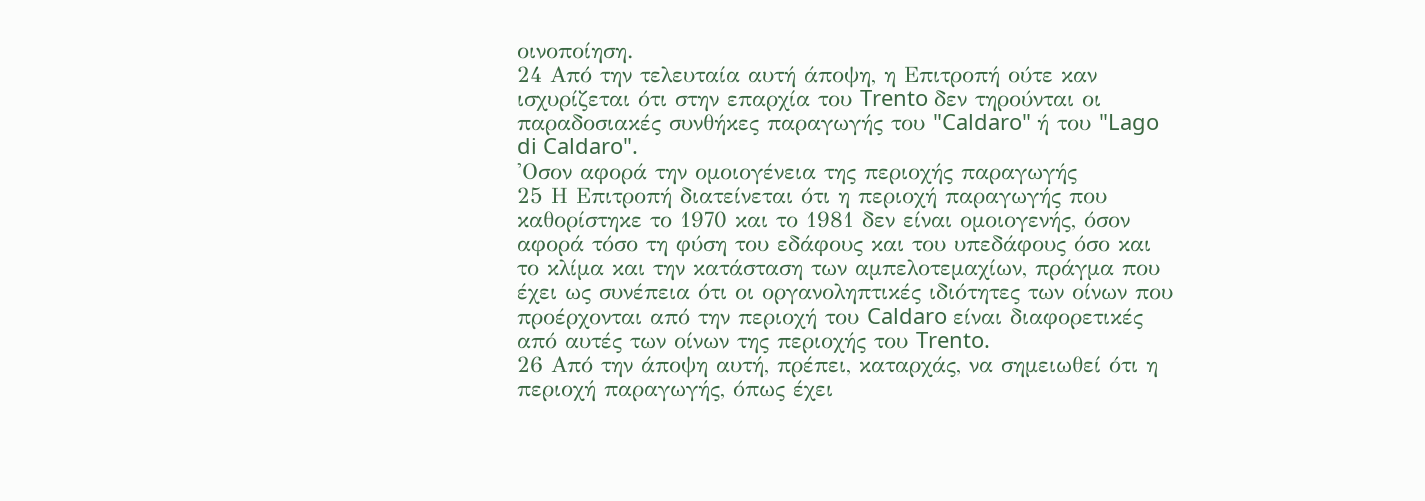οινοποίηση.
24 Από την τελευταία αυτή άποψη, η Επιτροπή ούτε καν ισχυρίζεται ότι στην επαρχία του Trento δεν τηρούνται οι παραδοσιακές συνθήκες παραγωγής του "Caldaro" ή του "Lago di Caldaro".
'Οσον αφορά την ομοιογένεια της περιοχής παραγωγής
25 Η Επιτροπή διατείνεται ότι η περιοχή παραγωγής που καθορίστηκε το 1970 και το 1981 δεν είναι ομοιογενής, όσον αφορά τόσο τη φύση του εδάφους και του υπεδάφους όσο και το κλίμα και την κατάσταση των αμπελοτεμαχίων, πράγμα που έχει ως συνέπεια ότι οι οργανοληπτικές ιδιότητες των οίνων που προέρχονται από την περιοχή του Caldaro είναι διαφορετικές από αυτές των οίνων της περιοχής του Trento.
26 Από την άποψη αυτή, πρέπει, καταρχάς, να σημειωθεί ότι η περιοχή παραγωγής, όπως έχει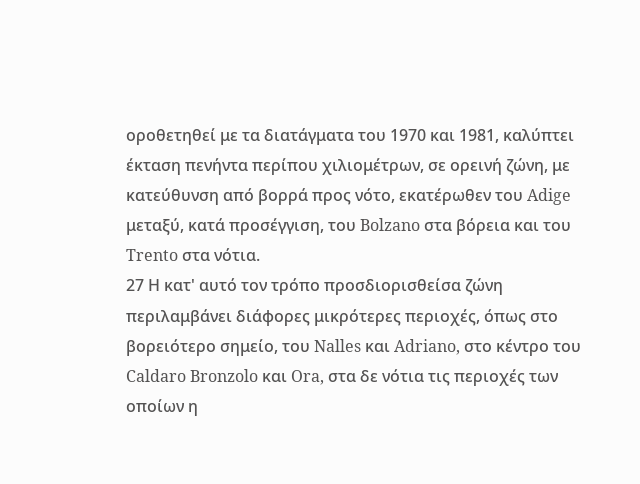οροθετηθεί με τα διατάγματα του 1970 και 1981, καλύπτει έκταση πενήντα περίπου χιλιομέτρων, σε ορεινή ζώνη, με κατεύθυνση από βορρά προς νότο, εκατέρωθεν του Adige μεταξύ, κατά προσέγγιση, του Bolzano στα βόρεια και του Trento στα νότια.
27 Η κατ' αυτό τον τρόπο προσδιορισθείσα ζώνη περιλαμβάνει διάφορες μικρότερες περιοχές, όπως στο βορειότερο σημείο, του Nalles και Adriano, στο κέντρο του Caldaro Bronzolo και Ora, στα δε νότια τις περιοχές των οποίων η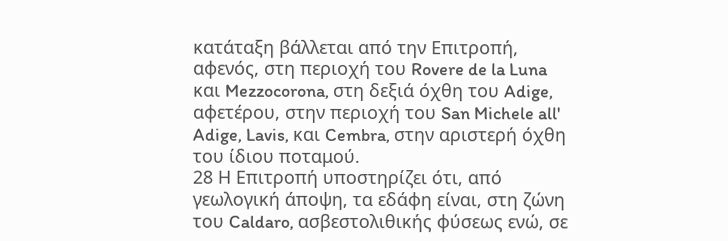κατάταξη βάλλεται από την Επιτροπή, αφενός, στη περιοχή του Rovere de la Luna και Mezzocorona, στη δεξιά όχθη του Adige, αφετέρου, στην περιοχή του San Michele all' Adige, Lavis, και Cembra, στην αριστερή όχθη του ίδιου ποταμού.
28 Η Επιτροπή υποστηρίζει ότι, από γεωλογική άποψη, τα εδάφη είναι, στη ζώνη του Caldaro, ασβεστολιθικής φύσεως ενώ, σε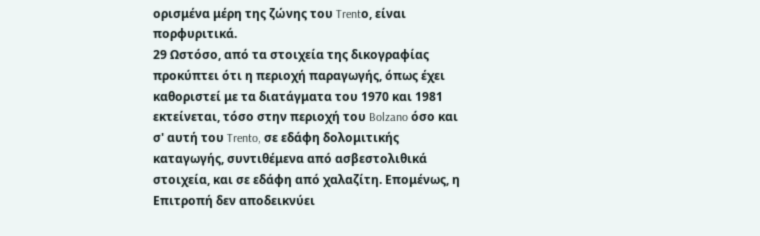ορισμένα μέρη της ζώνης του Trentο, είναι πορφυριτικά.
29 Ωστόσο, από τα στοιχεία της δικογραφίας προκύπτει ότι η περιοχή παραγωγής, όπως έχει καθοριστεί με τα διατάγματα του 1970 και 1981 εκτείνεται, τόσο στην περιοχή του Bolzano όσο και σ' αυτή του Trento, σε εδάφη δολομιτικής καταγωγής, συντιθέμενα από ασβεστολιθικά στοιχεία, και σε εδάφη από χαλαζίτη. Επομένως, η Επιτροπή δεν αποδεικνύει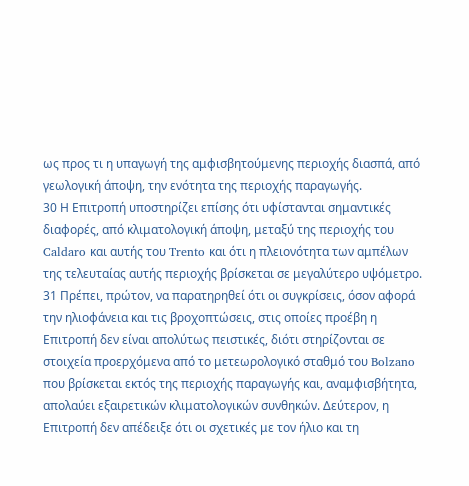ως προς τι η υπαγωγή της αμφισβητούμενης περιοχής διασπά, από γεωλογική άποψη, την ενότητα της περιοχής παραγωγής.
30 Η Επιτροπή υποστηρίζει επίσης ότι υφίστανται σημαντικές διαφορές, από κλιματολογική άποψη, μεταξύ της περιοχής του Caldaro και αυτής του Trento και ότι η πλειονότητα των αμπέλων της τελευταίας αυτής περιοχής βρίσκεται σε μεγαλύτερο υψόμετρο.
31 Πρέπει, πρώτον, να παρατηρηθεί ότι οι συγκρίσεις, όσον αφορά την ηλιοφάνεια και τις βροχοπτώσεις, στις οποίες προέβη η Επιτροπή δεν είναι απολύτως πειστικές, διότι στηρίζονται σε στοιχεία προερχόμενα από το μετεωρολογικό σταθμό του Bolzano που βρίσκεται εκτός της περιοχής παραγωγής και, αναμφισβήτητα, απολαύει εξαιρετικών κλιματολογικών συνθηκών. Δεύτερον, η Επιτροπή δεν απέδειξε ότι οι σχετικές με τον ήλιο και τη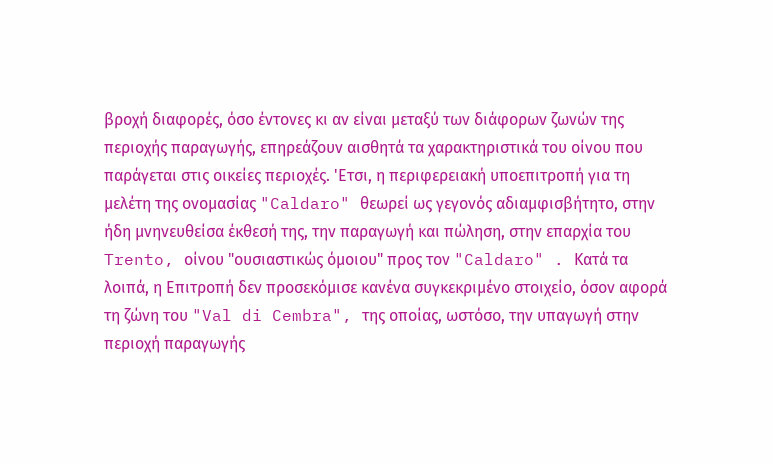βροχή διαφορές, όσο έντονες κι αν είναι μεταξύ των διάφορων ζωνών της περιοχής παραγωγής, επηρεάζουν αισθητά τα χαρακτηριστικά του οίνου που παράγεται στις οικείες περιοχές. 'Ετσι, η περιφερειακή υποεπιτροπή για τη μελέτη της ονομασίας "Caldaro" θεωρεί ως γεγονός αδιαμφισβήτητο, στην ήδη μνηνευθείσα έκθεσή της, την παραγωγή και πώληση, στην επαρχία του Trento, οίνου "ουσιαστικώς όμοιου" προς τον "Caldaro" . Κατά τα λοιπά, η Επιτροπή δεν προσεκόμισε κανένα συγκεκριμένο στοιχείο, όσον αφορά τη ζώνη του "Val di Cembra", της οποίας, ωστόσο, την υπαγωγή στην περιοχή παραγωγής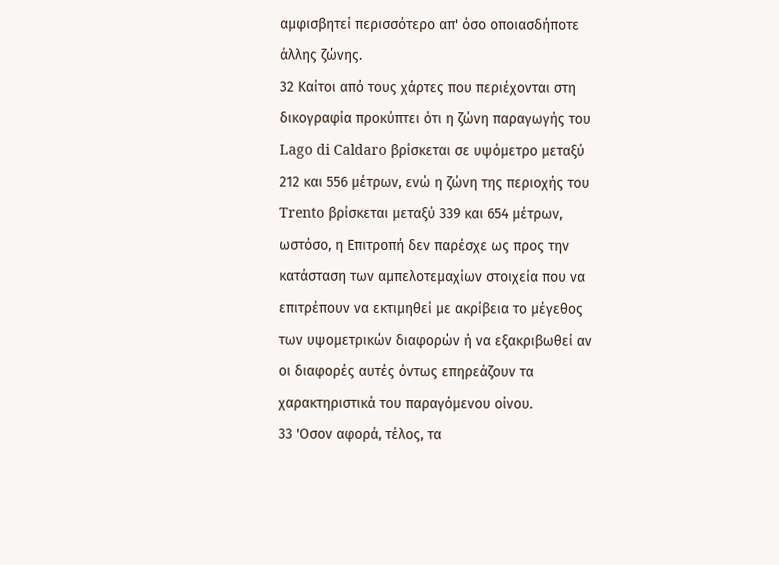αμφισβητεί περισσότερο απ' όσο οποιασδήποτε άλλης ζώνης.
32 Καίτοι από τους χάρτες που περιέχονται στη δικογραφία προκύπτει ότι η ζώνη παραγωγής του Lago di Caldaro βρίσκεται σε υψόμετρο μεταξύ 212 και 556 μέτρων, ενώ η ζώνη της περιοχής του Trento βρίσκεται μεταξύ 339 και 654 μέτρων, ωστόσο, η Επιτροπή δεν παρέσχε ως προς την κατάσταση των αμπελοτεμαχίων στοιχεία που να επιτρέπουν να εκτιμηθεί με ακρίβεια το μέγεθος των υψομετρικών διαφορών ή να εξακριβωθεί αν οι διαφορές αυτές όντως επηρεάζουν τα χαρακτηριστικά του παραγόμενου οίνου.
33 'Οσον αφορά, τέλος, τα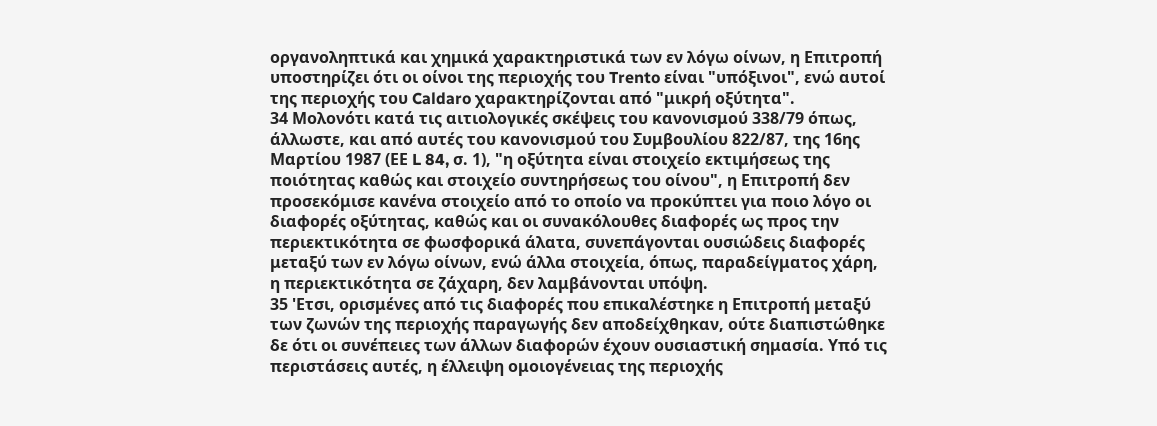οργανοληπτικά και χημικά χαρακτηριστικά των εν λόγω οίνων, η Επιτροπή υποστηρίζει ότι οι οίνοι της περιοχής του Trento είναι "υπόξινοι", ενώ αυτοί της περιοχής του Caldaro χαρακτηρίζονται από "μικρή οξύτητα".
34 Μολονότι κατά τις αιτιολογικές σκέψεις του κανονισμού 338/79 όπως, άλλωστε, και από αυτές του κανονισμού του Συμβουλίου 822/87, της 16ης Μαρτίου 1987 (ΕΕ L 84, σ. 1), "η οξύτητα είναι στοιχείο εκτιμήσεως της ποιότητας καθώς και στοιχείο συντηρήσεως του οίνου", η Επιτροπή δεν προσεκόμισε κανένα στοιχείο από το οποίο να προκύπτει για ποιο λόγο οι διαφορές οξύτητας, καθώς και οι συνακόλουθες διαφορές ως προς την περιεκτικότητα σε φωσφορικά άλατα, συνεπάγονται ουσιώδεις διαφορές μεταξύ των εν λόγω οίνων, ενώ άλλα στοιχεία, όπως, παραδείγματος χάρη, η περιεκτικότητα σε ζάχαρη, δεν λαμβάνονται υπόψη.
35 'Ετσι, ορισμένες από τις διαφορές που επικαλέστηκε η Επιτροπή μεταξύ των ζωνών της περιοχής παραγωγής δεν αποδείχθηκαν, ούτε διαπιστώθηκε δε ότι οι συνέπειες των άλλων διαφορών έχουν ουσιαστική σημασία. Υπό τις περιστάσεις αυτές, η έλλειψη ομοιογένειας της περιοχής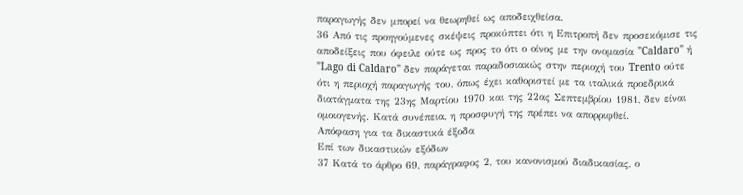παραγωγής δεν μπορεί να θεωρηθεί ως αποδειχθείσα.
36 Από τις προηγούμενες σκέψεις προκύπτει ότι η Επιτροπή δεν προσεκόμισε τις αποδείξεις που όφειλε ούτε ως προς το ότι ο οίνος με την ονομασία "Caldaro" ή "Lago di Caldaro" δεν παράγεται παραδοσιακώς στην περιοχή του Trento ούτε ότι η περιοχή παραγωγής του, όπως έχει καθοριστεί με τα ιταλικά προεδρικά διατάγματα της 23ης Μαρτίου 1970 και της 22ας Σεπτεμβρίου 1981, δεν είναι ομοιογενής. Κατά συνέπεια, η προσφυγή της πρέπει να απορριφθεί.
Απόφαση για τα δικαστικά έξοδα
Επί των δικαστικών εξόδων
37 Κατά το άρθρο 69, παράγραφος 2, του κανονισμού διαδικασίας, ο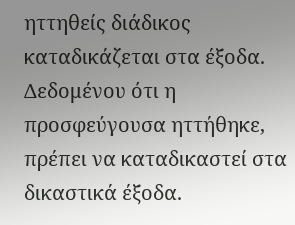ηττηθείς διάδικος καταδικάζεται στα έξοδα. Δεδομένου ότι η προσφεύγουσα ηττήθηκε, πρέπει να καταδικαστεί στα δικαστικά έξοδα.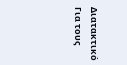Διατακτικό
Για τους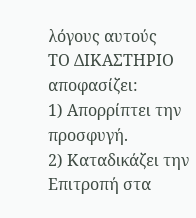λόγους αυτούς
ΤΟ ΔΙΚΑΣΤΗΡΙΟ
αποφασίζει:
1) Απορρίπτει την προσφυγή.
2) Καταδικάζει την Επιτροπή στα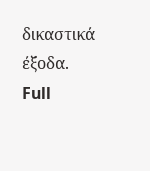δικαστικά έξοδα.
Full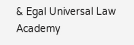& Egal Universal Law Academy